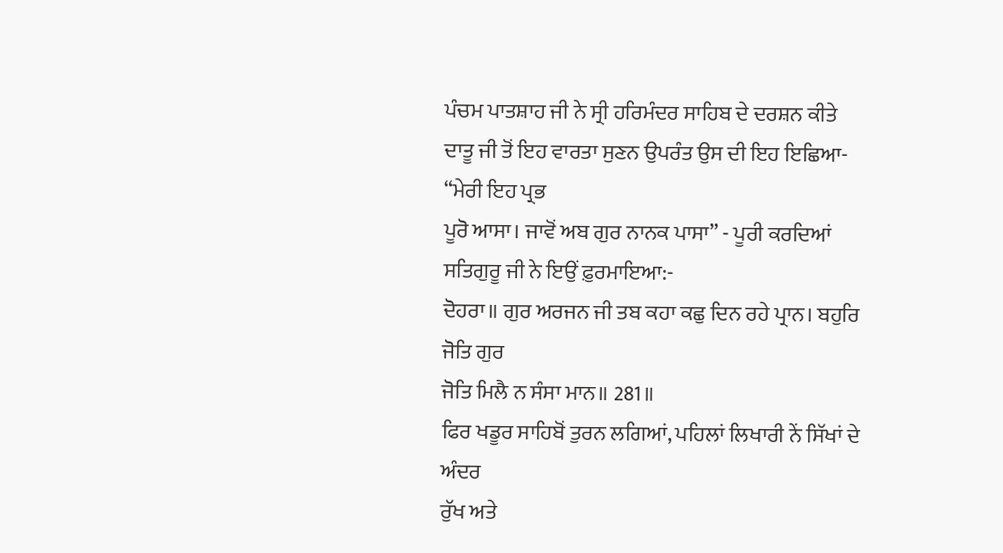ਪੰਚਮ ਪਾਤਸ਼ਾਹ ਜੀ ਨੇ ਸ੍ਰੀ ਹਰਿਮੰਦਰ ਸਾਹਿਬ ਦੇ ਦਰਸ਼ਨ ਕੀਤੇ
ਦਾਤੂ ਜੀ ਤੋਂ ਇਹ ਵਾਰਤਾ ਸੁਣਨ ਉਪਰੰਤ ਉਸ ਦੀ ਇਹ ਇਛਿਆ- “ਮੇਰੀ ਇਹ ਪ੍ਰਭ
ਪੂਰੋ ਆਸਾ। ਜਾਵੋਂ ਅਬ ਗੁਰ ਨਾਨਕ ਪਾਸਾ” - ਪੂਰੀ ਕਰਦਿਆਂ ਸਤਿਗੁਰੂ ਜੀ ਨੇ ਇਉਂ ਫ਼ੁਰਮਾਇਆ:-
ਦੋਹਰਾ॥ ਗੁਰ ਅਰਜਨ ਜੀ ਤਬ ਕਹਾ ਕਛੁ ਦਿਨ ਰਹੇ ਪ੍ਰਾਨ। ਬਹੁਰਿ ਜੋਤਿ ਗੁਰ
ਜੋਤਿ ਮਿਲੈ ਨ ਸੰਸਾ ਮਾਨ॥ 281॥
ਫਿਰ ਖਡੂਰ ਸਾਹਿਬੋਂ ਤੁਰਨ ਲਗਿਆਂ, ਪਹਿਲਾਂ ਲਿਖਾਰੀ ਨੇਂ ਸਿੱਖਾਂ ਦੇ ਅੰਦਰ
ਰੁੱਖ ਅਤੇ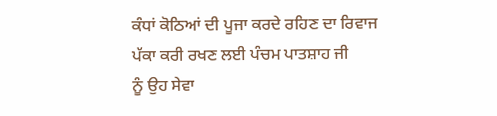ਕੰਧਾਂ ਕੋਠਿਆਂ ਦੀ ਪੂਜਾ ਕਰਦੇ ਰਹਿਣ ਦਾ ਰਿਵਾਜ ਪੱਕਾ ਕਰੀ ਰਖਣ ਲਈ ਪੰਚਮ ਪਾਤਸ਼ਾਹ ਜੀ
ਨੂੰ ਉਹ ਸੇਵਾ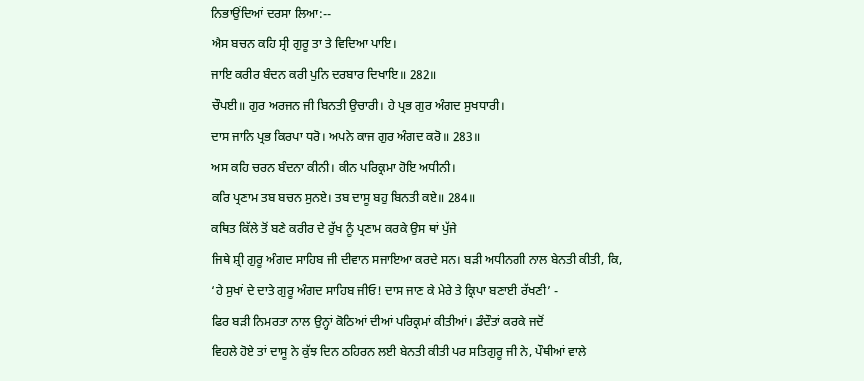ਨਿਭਾਉਂਦਿਆਂ ਦਰਸਾ ਲਿਆ:--
ਐਸ ਬਚਨ ਕਹਿ ਸ੍ਰੀ ਗੁਰੂ ਤਾ ਤੇ ਵਿਦਿਆ ਪਾਇ।
ਜਾਇ ਕਰੀਰ ਬੰਦਨ ਕਰੀ ਪੁਨਿ ਦਰਬਾਰ ਦਿਖਾਇ॥ 282॥
ਚੌਪਈ॥ ਗੁਰ ਅਰਜਨ ਜੀ ਬਿਨਤੀ ਉਚਾਰੀ। ਹੇ ਪ੍ਰਭ ਗੁਰ ਅੰਗਦ ਸੁਖਧਾਰੀ।
ਦਾਸ ਜਾਨਿ ਪ੍ਰਭ ਕਿਰਪਾ ਧਰੋ। ਅਪਨੇ ਕਾਜ ਗੁਰ ਅੰਗਦ ਕਰੋ॥ 283॥
ਅਸ ਕਹਿ ਚਰਨ ਬੰਦਨਾ ਕੀਨੀ। ਕੀਨ ਪਰਿਕ੍ਰਮਾ ਹੋਇ ਅਧੀਨੀ।
ਕਰਿ ਪ੍ਰਣਾਮ ਤਬ ਬਚਨ ਸੁਨਏ। ਤਬ ਦਾਸੂ ਬਹੁ ਬਿਨਤੀ ਕਏ॥ 284॥
ਕਥਿਤ ਕਿੱਲੇ ਤੋਂ ਬਣੇ ਕਰੀਰ ਦੇ ਰੁੱਖ ਨੂੰ ਪ੍ਰਣਾਮ ਕਰਕੇ ਉਸ ਥਾਂ ਪੁੱਜੇ
ਜਿਥੇ ਸ਼੍ਰੀ ਗੁਰੂ ਅੰਗਦ ਸਾਹਿਬ ਜੀ ਦੀਵਾਨ ਸਜਾਇਆ ਕਰਦੇ ਸਨ। ਬੜੀ ਅਧੀਨਗੀ ਨਾਲ ਬੇਨਤੀ ਕੀਤੀ, ਕਿ,
‘ਹੇ ਸੁਖਾਂ ਦੇ ਦਾਤੇ ਗੁਰੂ ਅੰਗਦ ਸਾਹਿਬ ਜੀਓ! ਦਾਸ ਜਾਣ ਕੇ ਮੇਰੇ ਤੇ ਕ੍ਰਿਪਾ ਬਣਾਈ ਰੱਖਣੀ’ -
ਫਿਰ ਬੜੀ ਨਿਮਰਤਾ ਨਾਲ ਉਨ੍ਹਾਂ ਕੋਠਿਆਂ ਦੀਆਂ ਪਰਿਕ੍ਰਮਾਂ ਕੀਤੀਆਂ। ਡੰਦੌਤਾਂ ਕਰਕੇ ਜਦੋਂ
ਵਿਹਲੇ ਹੋਏ ਤਾਂ ਦਾਸੂ ਨੇ ਕੁੱਝ ਦਿਨ ਠਹਿਰਨ ਲਈ ਬੇਨਤੀ ਕੀਤੀ ਪਰ ਸਤਿਗੁਰੂ ਜੀ ਨੇ, ਪੌਥੀਆਂ ਵਾਲੇ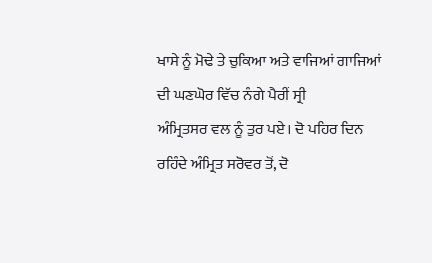ਖਾਸੇ ਨੂੰ ਮੋਢੇ ਤੇ ਚੁਕਿਆ ਅਤੇ ਵਾਜਿਆਂ ਗਾਜਿਆਂ ਦੀ ਘਣਘੋਰ ਵਿੱਚ ਨੰਗੇ ਪੈਰੀਂ ਸ੍ਰੀ
ਅੰਮ੍ਰਿਤਸਰ ਵਲ ਨੂੰ ਤੁਰ ਪਏ। ਦੋ ਪਹਿਰ ਦਿਨ ਰਹਿੰਦੇ ਅੰਮ੍ਰਿਤ ਸਰੋਵਰ ਤੋਂ, ਦੋ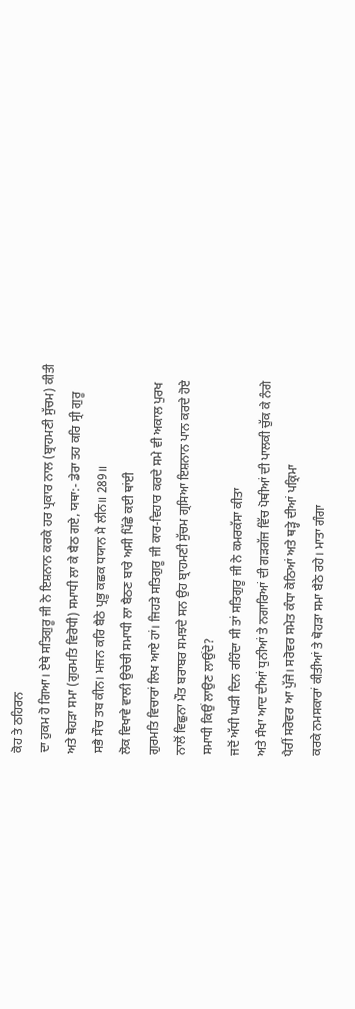ਕੋਹ ਤੇ ਠਹਿਰਨ
ਦਾ ਹੁਕਮ ਹੋ ਗਿਆ। ਏਥੇ ਸਤਿਗੁਰੂ ਜੀ ਨੇ ਇਸ਼ਨਾਨ ਕਰਕੇ ਹਰ ਪ੍ਰਕਾਰ ਨਾਲ (ਬ੍ਰਾਹਮਣੀ ਸੁੱਚਮ) ਕੀਤੀ
ਅਤੇ ਥੋਹੜਾ ਸਮਾ (ਗੁਰਮਤਿ ਵਿਰੋਧੀ) ਸਮਾਧੀ ਲਾ ਕੇ ਬੈਠ ਗਏ, ਯਥਾ:- ਡੇਰਾ ਤਹ ਕਰਿ ਸ੍ਰੀ ਗੁਰੂ
ਸਭੈ ਸੌਚ ਤਬ ਕੀਨ। ਮਜਨ ਕਰਿ ਬੈਠੇ ਪ੍ਰਭੂ ਕਛਕ ਧਯਾਨ ਮੈ ਲੀਨ॥ 289॥
ਲੋਕ ਵਿਖਾਵੇ ਵਾਲੀ ਉਚੇਚੀ ਸਮਾਧੀ ਲਾ ਬੈਠਣ ਬਾਰੇ ਅਸੀ ਪਿੱਛੇ ਕਈ ਥਾਂਈ
ਗੁਰਮਤਿ ਵਿਚਾਰਾਂ ਲਿਖ ਆਏ ਹਾਂ। ਜਿਹੜੇ ਸਤਿਗੁਰੂ ਜੀ ਕਾਰ-ਵਿਹਾਰ ਕਰਦੇ ਸਮੇ ਵੀ ਅਕਾਲ ਪੁਰਖ
ਨਾਲੋਂ ਵਿਛੁਨਾ ਮੌਤ ਬਰਾਬਰ ਸਮਝਦੇ ਸਨ ਉਹ ਬ੍ਰਾਹਮਣੀ ਸੁੱਚਮ ਗ੍ਰਸਿਆ ਇਸ਼ਨਾਨ ਪਾਨ ਕਰਦੇ ਹੋਏ
ਸਮਾਧੀ ਕਿਉਂ ਲਾਉਣ ਲਾਉਂਦੇ?
ਜਦੋਂ ਅੱਧੀ ਘੜੀ ਦਿਨ ਰਹਿੰਦਾ ਸੀ ਤਾਂ ਸਤਿਗੁਰੂ ਜੀ ਨੇ ਕਮਰਕੱਸਾ ਕੀਤਾ
ਅਤੇ ਸੰਖਾ ਆਦ ਦੀਆਂ ਧੁਨੀਆਂ ਤੇ ਨਗਾਰਿਆਂ ਦੀ ਗੜਗੱਜ ਵਿੱਚ ਪੋਥੀਆਂ ਦੀ ਪਾਲਕੀ ਚੁੱਕ ਕੇ ਨੰਗੇ
ਪੈਰੀਂ ਸਰੋਵਰ ਆ ਪੁੱਜੇ। ਸਰੋਵਰ ਸਮੇਤ ਕੰਧਾ ਕੋਠਿਆਂ ਅਤੇ ਥੜ੍ਹੇ ਦੀਆਂ ਪਕ੍ਰਿਮਾ
ਕਰਕੇ ਨਮਸਕਾਰਾਂ ਕੀਤੀਆਂ ਤੇ ਥੋਹੜਾ ਸਮਾ ਬੈਠੇ ਰਹੇ। ਮਾਤਾ ਗੰਗਾ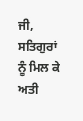ਜੀ, ਸਤਿਗੁਰਾਂ ਨੂੰ ਮਿਲ ਕੇ
ਅਤੀ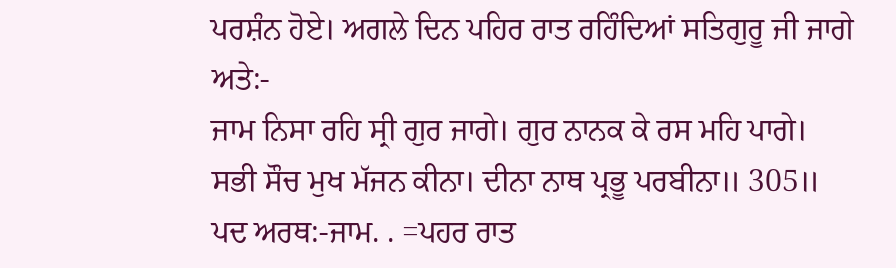ਪਰਸ਼ੰਨ ਹੋਏ। ਅਗਲੇ ਦਿਨ ਪਹਿਰ ਰਾਤ ਰਹਿੰਦਿਆਂ ਸਤਿਗੁਰੂ ਜੀ ਜਾਗੇ ਅਤੇ:-
ਜਾਮ ਨਿਸਾ ਰਹਿ ਸ੍ਰੀ ਗੁਰ ਜਾਗੇ। ਗੁਰ ਨਾਨਕ ਕੇ ਰਸ ਮਹਿ ਪਾਗੇ।
ਸਭੀ ਸੌਚ ਮੁਖ ਮੱਜਨ ਕੀਨਾ। ਦੀਨਾ ਨਾਥ ਪ੍ਰਭੂ ਪਰਬੀਨਾ॥ 305॥
ਪਦ ਅਰਥ:-ਜਾਮ. . =ਪਹਰ ਰਾਤ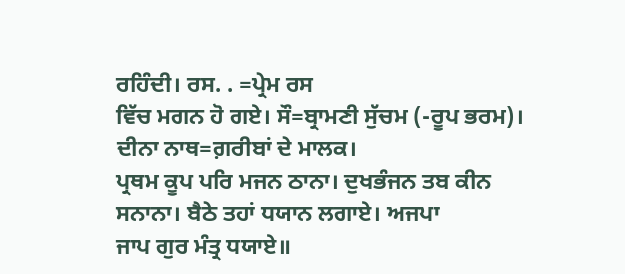ਰਹਿੰਦੀ। ਰਸ. . =ਪ੍ਰੇਮ ਰਸ
ਵਿੱਚ ਮਗਨ ਹੋ ਗਏ। ਸੌ=ਬ੍ਰਾਮਣੀ ਸੁੱਚਮ (-ਰੂਪ ਭਰਮ)। ਦੀਨਾ ਨਾਥ=ਗ਼ਰੀਬਾਂ ਦੇ ਮਾਲਕ।
ਪ੍ਰਥਮ ਕੂਪ ਪਰਿ ਮਜਨ ਠਾਨਾ। ਦੁਖਭੰਜਨ ਤਬ ਕੀਨ ਸਨਾਨਾ। ਬੈਠੇ ਤਹਾਂ ਧਯਾਨ ਲਗਾਏ। ਅਜਪਾ
ਜਾਪ ਗੁਰ ਮੰਤ੍ਰ ਧਯਾਏ॥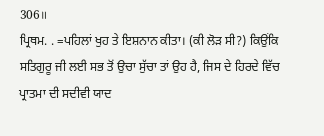306॥
ਪ੍ਰਿਥਮ. . =ਪਹਿਲਾਂ ਖੁਹ ਤੇ ਇਸ਼ਨਾਨ ਕੀਤਾ। (ਕੀ ਲੋੜ ਸੀ?) ਕਿਉਂਕਿ
ਸਤਿਗੁਰੂ ਜੀ ਲਈ ਸਭ ਤੋਂ ਉਚਾ ਸੁੱਚਾ ਤਾਂ ਉਹ ਹੈ, ਜਿਸ ਦੇ ਹਿਰਦੇ ਵਿੱਚ ਪ੍ਰਾਤਮਾ ਦੀ ਸਦੀਵੀ ਯਾਦ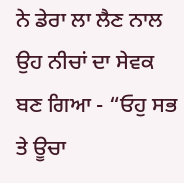ਨੇ ਡੇਰਾ ਲਾ ਲੈਣ ਨਾਲ ਉਹ ਨੀਚਾਂ ਦਾ ਸੇਵਕ ਬਣ ਗਿਆ - “ਓਹੁ ਸਭ ਤੇ ਊਚਾ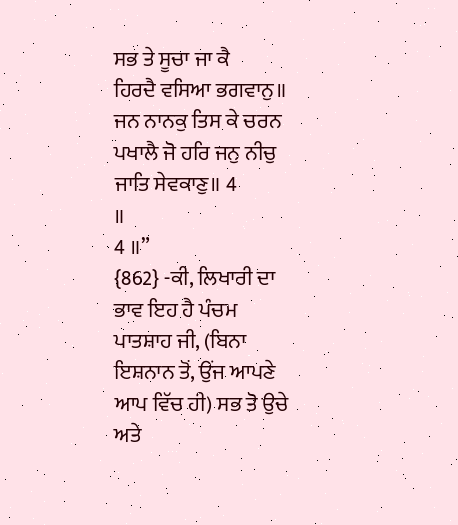ਸਭ ਤੇ ਸੂਚਾ ਜਾ ਕੈ
ਹਿਰਦੈ ਵਸਿਆ ਭਗਵਾਨੁ॥ ਜਨ ਨਾਨਕੁ ਤਿਸ ਕੇ ਚਰਨ ਪਖਾਲੈ ਜੋ ਹਰਿ ਜਨੁ ਨੀਚੁ ਜਾਤਿ ਸੇਵਕਾਣੁ॥ 4
॥
4 ॥”
{862} -ਕੀ, ਲਿਖਾਰੀ ਦਾ ਭਾਵ ਇਹ ਹੈ ਪੰਚਮ
ਪਾਤਸ਼ਾਹ ਜੀ, (ਬਿਨਾ ਇਸ਼ਨਾਨ ਤੋਂ, ਉਂਜ ਆਪਣੇ ਆਪ ਵਿੱਚ ਹੀ) ਸਭ ਤੋ ਉਚੇ ਅਤੇ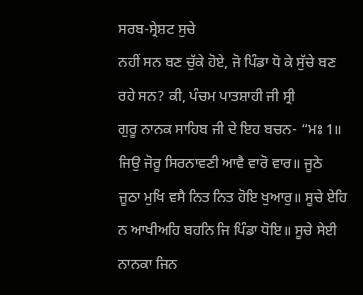ਸਰਬ-ਸ੍ਰੇਸ਼ਟ ਸੁਚੇ
ਨਹੀਂ ਸਨ ਬਣ ਚੁੱਕੇ ਹੋਏ, ਜੋ ਪਿੰਡਾ ਧੋ ਕੇ ਸੁੱਚੇ ਬਣ ਰਹੇ ਸਨ? ਕੀ, ਪੰਚਮ ਪਾਤਸ਼ਾਹੀ ਜੀ ਸ੍ਰੀ
ਗੁਰੂ ਨਾਨਕ ਸਾਹਿਬ ਜੀ ਦੇ ਇਹ ਬਚਨ- “ਮਃ 1॥ ਜਿਉ ਜੋਰੂ ਸਿਰਨਾਵਣੀ ਆਵੈ ਵਾਰੋ ਵਾਰ॥ ਜੂਠੇ
ਜੂਠਾ ਮੁਖਿ ਵਸੈ ਨਿਤ ਨਿਤ ਹੋਇ ਖੁਆਰੁ॥ ਸੂਚੇ ਏਹਿ ਨ ਆਖੀਅਹਿ ਬਹਨਿ ਜਿ ਪਿੰਡਾ ਧੋਇ॥ ਸੂਚੇ ਸੇਈ
ਨਾਨਕਾ ਜਿਨ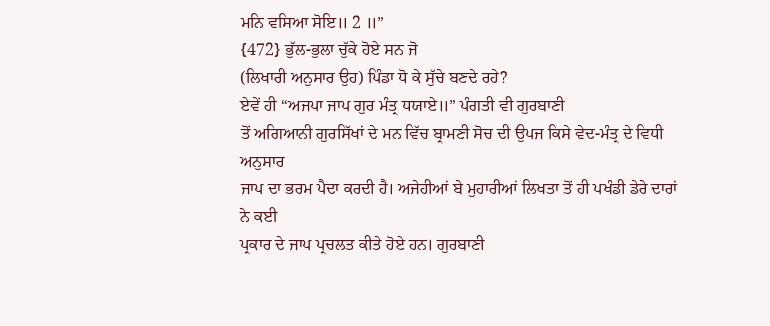ਮਨਿ ਵਸਿਆ ਸੋਇ॥ 2 ॥”
{472} ਭੁੱਲ-ਭੁਲਾ ਚੁੱਕੇ ਹੋਏ ਸਨ ਜੋ
(ਲਿਖਾਰੀ ਅਨੁਸਾਰ ਉਹ) ਪਿੰਡਾ ਧੋ ਕੇ ਸੁੱਚੇ ਬਣਦੇ ਰਹੇ?
ਏਵੇਂ ਹੀ “ਅਜਪਾ ਜਾਪ ਗੁਰ ਮੰਤ੍ਰ ਧਯਾਏ॥” ਪੰਗਤੀ ਵੀ ਗੁਰਬਾਣੀ
ਤੋਂ ਅਗਿਆਨੀ ਗੁਰਸਿੱਖਾਂ ਦੇ ਮਨ ਵਿੱਚ ਬ੍ਰਾਮਣੀ ਸੋਚ ਦੀ ਉਪਜ ਕਿਸੇ ਵੇਦ-ਮੰਤ੍ਰ ਦੇ ਵਿਧੀ ਅਨੁਸਾਰ
ਜਾਪ ਦਾ ਭਰਮ ਪੈਦਾ ਕਰਦੀ ਹੈ। ਅਜੇਹੀਆਂ ਬੇ ਮੁਹਾਰੀਆਂ ਲਿਖਤਾ ਤੋਂ ਹੀ ਪਖੰਡੀ ਡੇਰੇ ਦਾਰਾਂ ਨੇ ਕਈ
ਪ੍ਰਕਾਰ ਦੇ ਜਾਪ ਪ੍ਰਚਲਤ ਕੀਤੇ ਹੋਏ ਹਨ। ਗੁਰਬਾਣੀ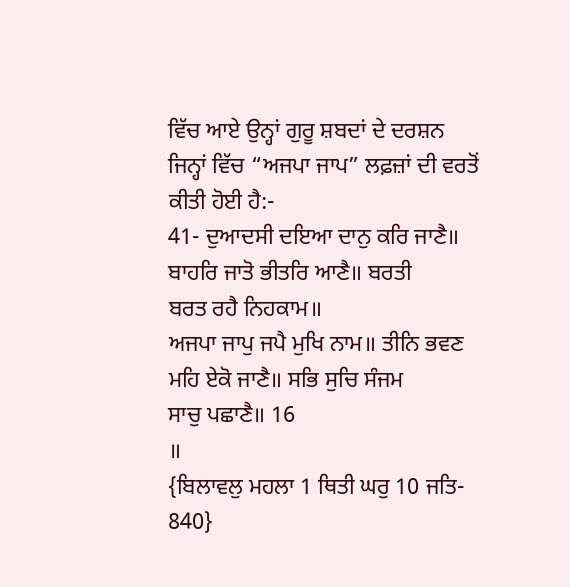ਵਿੱਚ ਆਏ ਉਨ੍ਹਾਂ ਗੁਰੂ ਸ਼ਬਦਾਂ ਦੇ ਦਰਸ਼ਨ
ਜਿਨ੍ਹਾਂ ਵਿੱਚ “ਅਜਪਾ ਜਾਪ” ਲਫ਼ਜ਼ਾਂ ਦੀ ਵਰਤੋਂ ਕੀਤੀ ਹੋਈ ਹੈ:-
41- ਦੁਆਦਸੀ ਦਇਆ ਦਾਨੁ ਕਰਿ ਜਾਣੈ॥ ਬਾਹਰਿ ਜਾਤੋ ਭੀਤਰਿ ਆਣੈ॥ ਬਰਤੀ
ਬਰਤ ਰਹੈ ਨਿਹਕਾਮ॥
ਅਜਪਾ ਜਾਪੁ ਜਪੈ ਮੁਖਿ ਨਾਮ॥ ਤੀਨਿ ਭਵਣ ਮਹਿ ਏਕੋ ਜਾਣੈ॥ ਸਭਿ ਸੁਚਿ ਸੰਜਮ
ਸਾਚੁ ਪਛਾਣੈ॥ 16
॥
{ਬਿਲਾਵਲੁ ਮਹਲਾ 1 ਥਿਤੀ ਘਰੁ 10 ਜਤਿ-
840}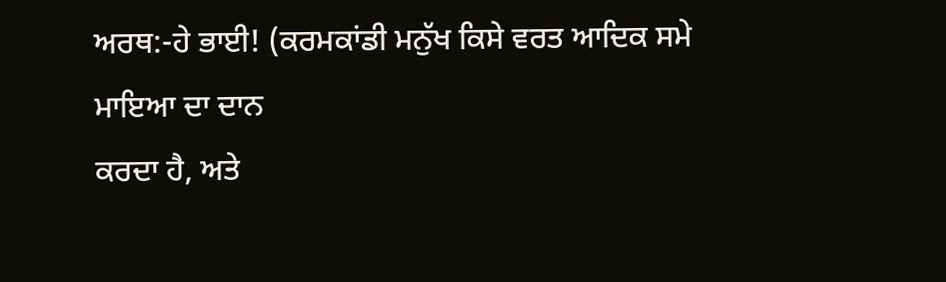ਅਰਥ:-ਹੇ ਭਾਈ! (ਕਰਮਕਾਂਡੀ ਮਨੁੱਖ ਕਿਸੇ ਵਰਤ ਆਦਿਕ ਸਮੇ ਮਾਇਆ ਦਾ ਦਾਨ
ਕਰਦਾ ਹੈ, ਅਤੇ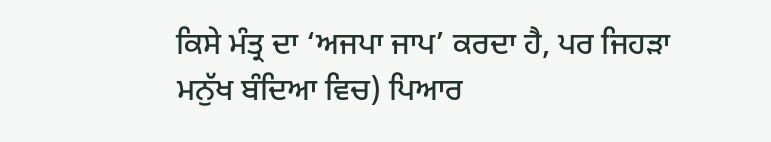ਕਿਸੇ ਮੰਤ੍ਰ ਦਾ ‘ਅਜਪਾ ਜਾਪ’ ਕਰਦਾ ਹੈ, ਪਰ ਜਿਹੜਾ ਮਨੁੱਖ ਬੰਦਿਆ ਵਿਚ) ਪਿਆਰ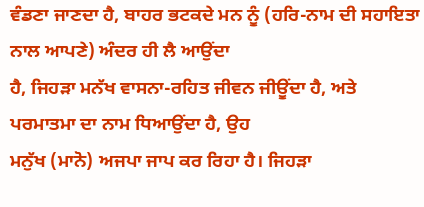ਵੰਡਣਾ ਜਾਣਦਾ ਹੈ, ਬਾਹਰ ਭਟਕਦੇ ਮਨ ਨੂੰ (ਹਰਿ-ਨਾਮ ਦੀ ਸਹਾਇਤਾ ਨਾਲ ਆਪਣੇ) ਅੰਦਰ ਹੀ ਲੈ ਆਉਂਦਾ
ਹੈ, ਜਿਹੜਾ ਮਨੱਖ ਵਾਸਨਾ-ਰਹਿਤ ਜੀਵਨ ਜੀਊਂਦਾ ਹੈ, ਅਤੇ ਪਰਮਾਤਮਾ ਦਾ ਨਾਮ ਧਿਆਉਂਦਾ ਹੈ, ਉਹ
ਮਨੁੱਖ (ਮਾਨੋ) ਅਜਪਾ ਜਾਪ ਕਰ ਰਿਹਾ ਹੈ। ਜਿਹੜਾ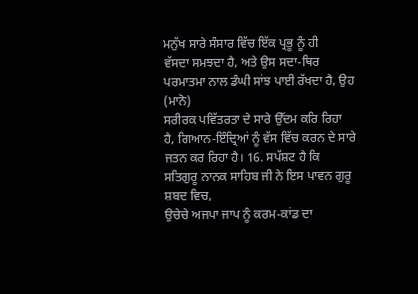ਮਨੁੱਖ ਸਾਰੇ ਸੰਸਾਰ ਵਿੱਚ ਇੱਕ ਪ੍ਰਭੂ ਨੂੰ ਹੀ
ਵੱਸਦਾ ਸਮਝਦਾ ਹੈ, ਅਤੇ ਉਸ ਸਦਾ-ਥਿਰ ਪਰਮਾਤਮਾ ਨਾਲ ਡੰਘੀ ਸਾਂਝ ਪਾਈ ਰੱਖਦਾ ਹੈ, ਉਹ (ਮਾਨੋ)
ਸਰੀਰਕ ਪਵਿੱਤਰਤਾ ਦੇ ਸਾਰੇ ਉੱਦਮ ਕਰਿ ਰਿਹਾ ਹੈ, ਗਿਆਨ-ਇੰਦ੍ਰਿਆਂ ਨੂੰ ਵੱਸ ਵਿੱਚ ਕਰਨ ਦੇ ਸਾਰੇ
ਜਤਨ ਕਰ ਰਿਹਾ ਹੈ। 16. ਸਪੱਸ਼ਟ ਹੈ ਕਿ ਸਤਿਗੁਰੂ ਨਾਨਕ ਸਾਹਿਬ ਜੀ ਨੇ ਇਸ ਪਾਵਨ ਗੁਰੂ ਸ਼ਬਦ ਵਿਚ,
ਉਚੇਚੇ ਅਜਪਾ ਜਾਪ ਨੂੰ ਕਰਮ-ਕਾਂਡ ਦਾ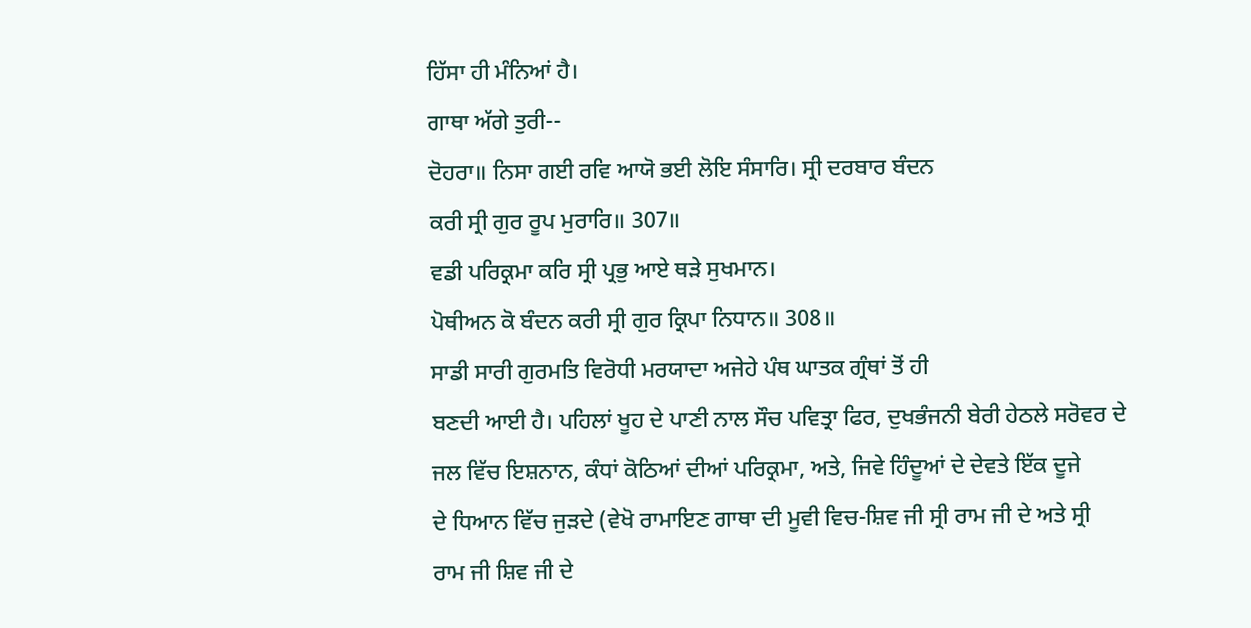ਹਿੱਸਾ ਹੀ ਮੰਨਿਆਂ ਹੈ।
ਗਾਥਾ ਅੱਗੇ ਤੁਰੀ--
ਦੋਹਰਾ॥ ਨਿਸਾ ਗਈ ਰਵਿ ਆਯੋ ਭਈ ਲੋਇ ਸੰਸਾਰਿ। ਸ੍ਰੀ ਦਰਬਾਰ ਬੰਦਨ
ਕਰੀ ਸ੍ਰੀ ਗੁਰ ਰੂਪ ਮੁਰਾਰਿ॥ 307॥
ਵਡੀ ਪਰਿਕ੍ਰਮਾ ਕਰਿ ਸ੍ਰੀ ਪ੍ਰਭੁ ਆਏ ਥੜੇ ਸੁਖਮਾਨ।
ਪੋਥੀਅਨ ਕੋ ਬੰਦਨ ਕਰੀ ਸ੍ਰੀ ਗੁਰ ਕ੍ਰਿਪਾ ਨਿਧਾਨ॥ 308॥
ਸਾਡੀ ਸਾਰੀ ਗੁਰਮਤਿ ਵਿਰੋਧੀ ਮਰਯਾਦਾ ਅਜੇਹੇ ਪੰਥ ਘਾਤਕ ਗ੍ਰੰਥਾਂ ਤੋਂ ਹੀ
ਬਣਦੀ ਆਈ ਹੈ। ਪਹਿਲਾਂ ਖੂਹ ਦੇ ਪਾਣੀ ਨਾਲ ਸੌਚ ਪਵਿਤ੍ਰਾ ਫਿਰ, ਦੁਖਭੰਜਨੀ ਬੇਰੀ ਹੇਠਲੇ ਸਰੋਵਰ ਦੇ
ਜਲ ਵਿੱਚ ਇਸ਼ਨਾਨ, ਕੰਧਾਂ ਕੋਠਿਆਂ ਦੀਆਂ ਪਰਿਕ੍ਰਮਾ, ਅਤੇ, ਜਿਵੇ ਹਿੰਦੂਆਂ ਦੇ ਦੇਵਤੇ ਇੱਕ ਦੂਜੇ
ਦੇ ਧਿਆਨ ਵਿੱਚ ਜੁੜਦੇ (ਵੇਖੋ ਰਾਮਾਇਣ ਗਾਥਾ ਦੀ ਮੂਵੀ ਵਿਚ-ਸ਼ਿਵ ਜੀ ਸ੍ਰੀ ਰਾਮ ਜੀ ਦੇ ਅਤੇ ਸ੍ਰੀ
ਰਾਮ ਜੀ ਸ਼ਿਵ ਜੀ ਦੇ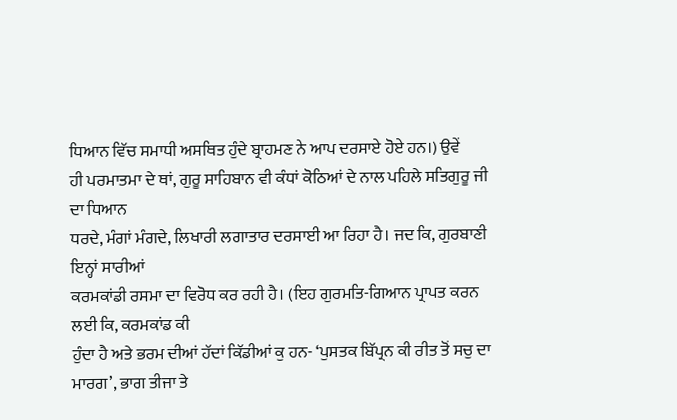ਧਿਆਨ ਵਿੱਚ ਸਮਾਧੀ ਅਸਥਿਤ ਹੁੰਦੇ ਬ੍ਰਾਹਮਣ ਨੇ ਆਪ ਦਰਸਾਏ ਹੋਏ ਹਨ।) ਉਵੇਂ
ਹੀ ਪਰਮਾਤਮਾ ਦੇ ਥਾਂ, ਗੁਰੂ ਸਾਹਿਬਾਨ ਵੀ ਕੰਧਾਂ ਕੋਠਿਆਂ ਦੇ ਨਾਲ ਪਹਿਲੇ ਸਤਿਗੁਰੂ ਜੀ ਦਾ ਧਿਆਨ
ਧਰਦੇ, ਮੰਗਾਂ ਮੰਗਦੇ, ਲਿਖਾਰੀ ਲਗਾਤਾਰ ਦਰਸਾਈ ਆ ਰਿਹਾ ਹੈ। ਜਦ ਕਿ, ਗੁਰਬਾਣੀ ਇਨ੍ਹਾਂ ਸਾਰੀਆਂ
ਕਰਮਕਾਂਡੀ ਰਸਮਾ ਦਾ ਵਿਰੋਧ ਕਰ ਰਹੀ ਹੈ। (ਇਹ ਗੁਰਮਤਿ-ਗਿਆਨ ਪ੍ਰਾਪਤ ਕਰਨ ਲਈ ਕਿ, ਕਰਮਕਾਂਡ ਕੀ
ਹੁੰਦਾ ਹੈ ਅਤੇ ਭਰਮ ਦੀਆਂ ਹੱਦਾਂ ਕਿੱਡੀਆਂ ਕੁ ਹਨ- ‘ਪੁਸਤਕ ਬਿੱਪ੍ਰਨ ਕੀ ਰੀਤ ਤੋਂ ਸਚੁ ਦਾ
ਮਾਰਗ’, ਭਾਗ ਤੀਜਾ ਤੇ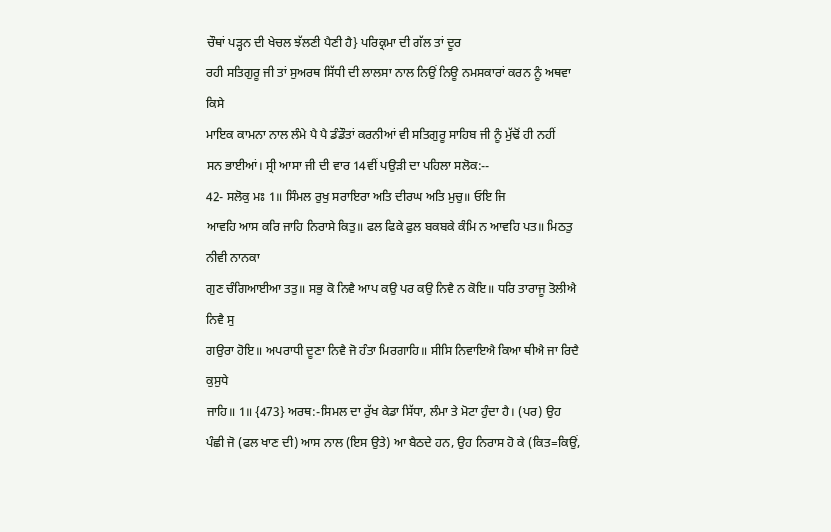ਚੌਥਾਂ ਪੜ੍ਹਨ ਦੀ ਖੇਚਲ ਝੱਲਣੀ ਪੈਣੀ ਹੈ} ਪਰਿਕ੍ਰਮਾ ਦੀ ਗੱਲ ਤਾਂ ਦੂਰ
ਰਹੀ ਸਤਿਗੁਰੂ ਜੀ ਤਾਂ ਸੁਅਰਥ ਸਿੱਧੀ ਦੀ ਲਾਲਸਾ ਨਾਲ ਨਿਉਂ ਨਿਊ ਨਮਸਕਾਰਾਂ ਕਰਨ ਨੂੰ ਅਥਵਾ ਕਿਸੇ
ਮਾਇਕ ਕਾਮਨਾ ਨਾਲ ਲੰਮੇ ਪੈ ਪੈ ਡੰਡੌਤਾਂ ਕਰਨੀਆਂ ਵੀ ਸਤਿਗੁਰੂ ਸਾਹਿਬ ਜੀ ਨੂੰ ਮੁੱਢੋਂ ਹੀ ਨਹੀਂ
ਸਨ ਭਾਈਆਂ। ਸ੍ਰੀ ਆਸਾ ਜੀ ਦੀ ਵਾਰ 14ਵੀਂ ਪਉੜੀ ਦਾ ਪਹਿਲਾ ਸਲੋਕ:--
42- ਸਲੋਕੁ ਮਃ 1॥ ਸਿੰਮਲ ਰੁਖੁ ਸਰਾਇਰਾ ਅਤਿ ਦੀਰਘ ਅਤਿ ਮੁਚੁ॥ ਓਇ ਜਿ
ਆਵਹਿ ਆਸ ਕਰਿ ਜਾਹਿ ਨਿਰਾਸੇ ਕਿਤੁ॥ ਫਲ ਫਿਕੇ ਫੁਲ ਬਕਬਕੇ ਕੰਮਿ ਨ ਆਵਹਿ ਪਤ॥ ਮਿਠਤੁ ਨੀਵੀ ਨਾਨਕਾ
ਗੁਣ ਚੰਗਿਆਈਆ ਤਤੁ॥ ਸਭੁ ਕੋ ਨਿਵੈ ਆਪ ਕਉ ਪਰ ਕਉ ਨਿਵੈ ਨ ਕੋਇ॥ ਧਰਿ ਤਾਰਾਜੂ ਤੋਲੀਐ ਨਿਵੈ ਸੁ
ਗਉਰਾ ਹੋਇ॥ ਅਪਰਾਧੀ ਦੂਣਾ ਨਿਵੈ ਜੋ ਹੰਤਾ ਮਿਰਗਾਹਿ॥ ਸੀਸਿ ਨਿਵਾਇਐ ਕਿਆ ਥੀਐ ਜਾ ਰਿਦੈ ਕੁਸੁਧੇ
ਜਾਹਿ॥ 1॥ {473} ਅਰਥ:-ਸਿਮਲ ਦਾ ਰੁੱਖ ਕੇਡਾ ਸਿੱਧਾ, ਲੰਮਾ ਤੇ ਮੋਟਾ ਹੁੰਦਾ ਹੈ। (ਪਰ) ਉਹ
ਪੰਛੀ ਜੋ (ਫਲ ਖਾਣ ਦੀ) ਆਸ ਨਾਲ (ਇਸ ਉਤੇ) ਆ ਬੈਠਦੇ ਹਨ, ਉਹ ਨਿਰਾਸ ਹੋ ਕੇ (ਕਿਤ=ਕਿਉਂ,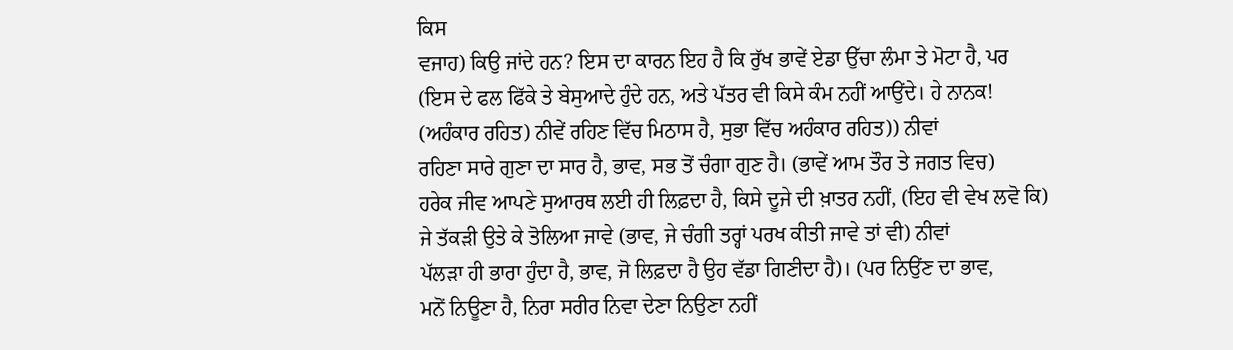ਕਿਸ
ਵਜਾਹ) ਕਿਉ ਜਾਂਦੇ ਹਨ? ਇਸ ਦਾ ਕਾਰਨ ਇਹ ਹੈ ਕਿ ਰੁੱਖ ਭਾਵੇਂ ਏਡਾ ਉੱਚਾ ਲੰਮਾ ਤੇ ਮੋਟਾ ਹੈ, ਪਰ
(ਇਸ ਦੇ ਫਲ ਫਿੱਕੇ ਤੇ ਬੇਸੁਆਦੇ ਹੁੰਦੇ ਹਨ, ਅਤੇ ਪੱਤਰ ਵੀ ਕਿਸੇ ਕੰਮ ਨਹੀਂ ਆਉਂਦੇ। ਹੇ ਨਾਨਕ!
(ਅਹੰਕਾਰ ਰਹਿਤ) ਨੀਵੇਂ ਰਹਿਣ ਵਿੱਚ ਮਿਠਾਸ ਹੈ, ਸੁਭਾ ਵਿੱਚ ਅਹੰਕਾਰ ਰਹਿਤ)) ਨੀਵਾਂ
ਰਹਿਣਾ ਸਾਰੇ ਗੁਣਾ ਦਾ ਸਾਰ ਹੈ, ਭਾਵ, ਸਭ ਤੋਂ ਚੰਗਾ ਗੁਣ ਹੈ। (ਭਾਵੇਂ ਆਮ ਤੌਰ ਤੇ ਜਗਤ ਵਿਚ)
ਹਰੇਕ ਜੀਵ ਆਪਣੇ ਸੁਆਰਥ ਲਈ ਹੀ ਲਿਫ਼ਦਾ ਹੈ, ਕਿਸੇ ਦੂਜੇ ਦੀ ਖ਼ਾਤਰ ਨਹੀਂ, (ਇਹ ਵੀ ਵੇਖ ਲਵੋ ਕਿ)
ਜੇ ਤੱਕੜੀ ਉਤੇ ਕੇ ਤੋਲਿਆ ਜਾਵੇ (ਭਾਵ, ਜੇ ਚੰਗੀ ਤਰ੍ਹਾਂ ਪਰਖ ਕੀਤੀ ਜਾਵੇ ਤਾਂ ਵੀ) ਨੀਵਾਂ
ਪੱਲੜਾ ਹੀ ਭਾਰਾ ਹੁੰਦਾ ਹੈ, ਭਾਵ, ਜੋ ਲਿਫ਼ਦਾ ਹੈ ਉਹ ਵੱਡਾ ਗਿਣੀਦਾ ਹੈ)। (ਪਰ ਨਿਉਂਣ ਦਾ ਭਾਵ,
ਮਨੋਂ ਨਿਊਣਾ ਹੈ, ਨਿਰਾ ਸਰੀਰ ਨਿਵਾ ਦੇਣਾ ਨਿਉਣਾ ਨਹੀਂ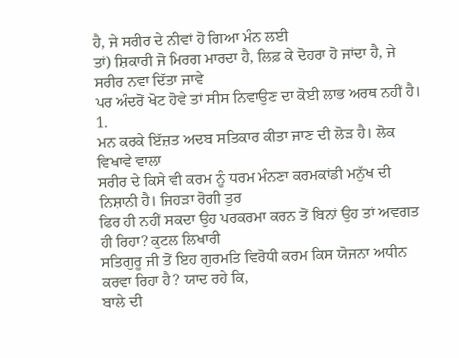ਹੈ, ਜੇ ਸਰੀਰ ਦੇ ਨੀਵਾਂ ਹੋ ਗਿਆ ਮੰਨ ਲਈ
ਤਾਂ) ਸ਼ਿਕਾਰੀ ਜੋ ਮਿਰਗ ਮਾਰਦਾ ਹੈ, ਲਿਫ਼ ਕੇ ਦੋਹਰਾ ਹੋ ਜਾਂਦਾ ਹੈ, ਜੇ ਸਰੀਰ ਨਵਾ ਦਿੱਤਾ ਜਾਵੇ
ਪਰ ਅੰਦਰੋਂ ਖੋਟ ਹੋਵੇ ਤਾਂ ਸੀਸ ਨਿਵਾਉਣ ਦਾ ਕੋਈ ਲਾਭ ਅਰਥ ਨਹੀਂ ਹੈ। 1.
ਮਨ ਕਰਕੇ ਇੱਜ਼ਤ ਅਦਬ ਸਤਿਕਾਰ ਕੀਤਾ ਜਾਣ ਦੀ ਲੋੜ ਹੈ। ਲੋਕ ਵਿਖਾਵੇ ਵਾਲਾ
ਸਰੀਰ ਦੇ ਕਿਸੇ ਵੀ ਕਰਮ ਨੂੰ ਧਰਮ ਮੰਨਣਾ ਕਰਮਕਾਂਡੀ ਮਨੁੱਖ ਦੀ ਨਿਸ਼ਾਨੀ ਹੈ। ਜਿਹੜਾ ਰੋਗੀ ਤੁਰ
ਫਿਰ ਹੀ ਨਹੀਂ ਸਕਦਾ ਉਹ ਪਰਕਰਮਾ ਕਰਨ ਤੋਂ ਬਿਨਾਂ ਉਹ ਤਾਂ ਅਵਗਤ ਹੀ ਰਿਹਾ? ਕੁਟਲ ਲਿਖਾਰੀ
ਸਤਿਗੁਰੂ ਜੀ ਤੋਂ ਇਹ ਗੁਰਮਤਿ ਵਿਰੋਧੀ ਕਰਮ ਕਿਸ ਯੋਜਨਾ ਅਧੀਨ ਕਰਵਾ ਰਿਹਾ ਹੈ? ਯਾਦ ਰਹੇ ਕਿ,
ਬਾਲੇ ਦੀ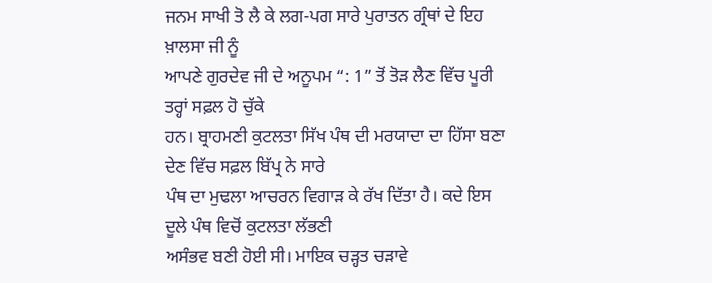ਜਨਮ ਸਾਖੀ ਤੋ ਲੈ ਕੇ ਲਗ-ਪਗ ਸਾਰੇ ਪੁਰਾਤਨ ਗ੍ਰੰਥਾਂ ਦੇ ਇਹ ਖ਼ਾਲਸਾ ਜੀ ਨੂੰ
ਆਪਣੇ ਗੁਰਦੇਵ ਜੀ ਦੇ ਅਨੂਪਮ “: 1” ਤੋਂ ਤੋੜ ਲੈਣ ਵਿੱਚ ਪੂਰੀ ਤਰ੍ਹਾਂ ਸਫ਼ਲ ਹੋ ਚੁੱਕੇ
ਹਨ। ਬ੍ਰਾਹਮਣੀ ਕੁਟਲਤਾ ਸਿੱਖ ਪੰਥ ਦੀ ਮਰਯਾਦਾ ਦਾ ਹਿੱਸਾ ਬਣਾ ਦੇਣ ਵਿੱਚ ਸਫ਼ਲ ਬਿੱਪ੍ਰ ਨੇ ਸਾਰੇ
ਪੰਥ ਦਾ ਮੁਢਲਾ ਆਚਰਨ ਵਿਗਾੜ ਕੇ ਰੱਖ ਦਿੱਤਾ ਹੈ। ਕਦੇ ਇਸ ਦੂਲੇ ਪੰਥ ਵਿਚੋਂ ਕੁਟਲਤਾ ਲੱਭਣੀ
ਅਸੰਭਵ ਬਣੀ ਹੋਈ ਸੀ। ਮਾਇਕ ਚੜ੍ਹਤ ਚੜਾਵੇ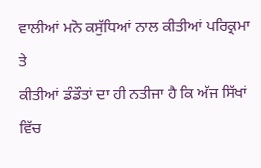ਵਾਲੀਆਂ ਮਨੋ ਕਸੁੱਧਿਆਂ ਨਾਲ ਕੀਤੀਆਂ ਪਰਿਕ੍ਰਮਾ ਤੇ
ਕੀਤੀਆਂ ਡੰਡੌਤਾਂ ਦਾ ਹੀ ਨਤੀਜਾ ਹੈ ਕਿ ਅੱਜ ਸਿੱਖਾਂ ਵਿੱਚ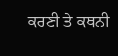ਕਰਣੀ ਤੇ ਕਥਨੀ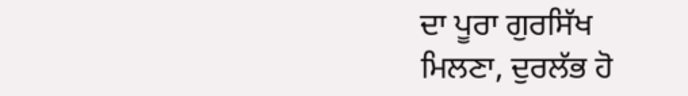ਦਾ ਪੂਰਾ ਗੁਰਸਿੱਖ
ਮਿਲਣਾ, ਦੁਰਲੱਭ ਹੋ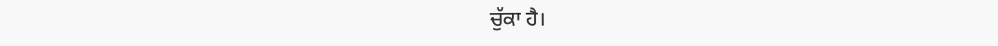ਚੁੱਕਾ ਹੈ।